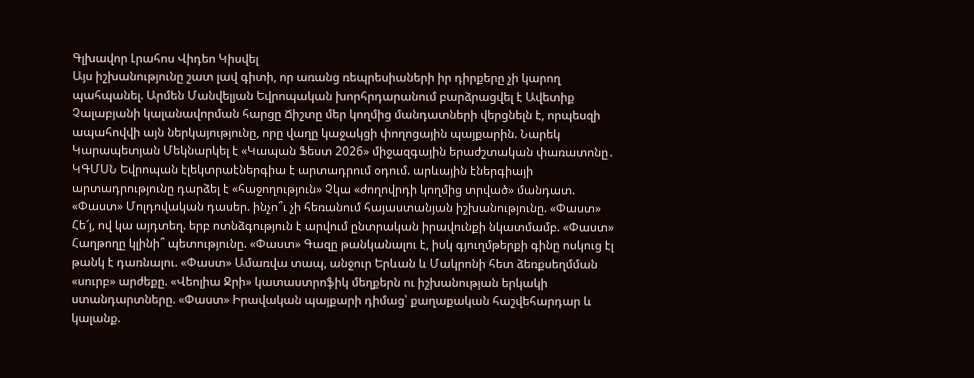Գլխավոր Լրահոս Վիդեո Կիսվել
Այս իշխանությունը շատ լավ գիտի, որ առանց ռեպրեսիաների իր դիրքերը չի կարող պահպանել. Արմեն Մանվելյան Եվրոպական խորհրդարանում բարձրացվել է Ավետիք Չալաբյանի կալանավորման հարցը Ճիշտը մեր կողմից մանդատների վերցնելն է, որպեսզի ապահովվի այն ներկայությունը, որը վաղը կաջակցի փողոցային պայքարին. Նարեկ Կարապետյան Մեկնարկել է «Կապան Ֆեստ 2026» միջազգային երաժշտական փառատոնը․ ԿԳՄՍՆ Եվրոպան էլեկտրաէներգիա է արտադրում օդում. արևային էներգիայի արտադրությունը դարձել է «հաջողություն» Չկա «ժողովրդի կողմից տրված» մանդատ. «Փաստ» Մոլդովական դասեր. ինչո՞ւ չի հեռանում հայաստանյան իշխանությունը. «Փաստ» Հե՜յ, ով կա այդտեղ. երբ ոտնձգություն է արվում ընտրական իրավունքի նկատմամբ. «Փաստ» Հաղթողը կլինի՞ պետությունը. «Փաստ» Գազը թանկանալու է, իսկ գյուղմթերքի գինը ոսկուց էլ թանկ է դառնալու. «Փաստ» Ամառվա տապ, անջուր Երևան և Մակրոնի հետ ձեռքսեղմման «սուրբ» արժեքը. «Վեոլիա Ջրի» կատաստրոֆիկ մեղքերն ու իշխանության երկակի ստանդարտները. «Փաստ» Իրավական պայքարի դիմաց՝ քաղաքական հաշվեհարդար և կալանք.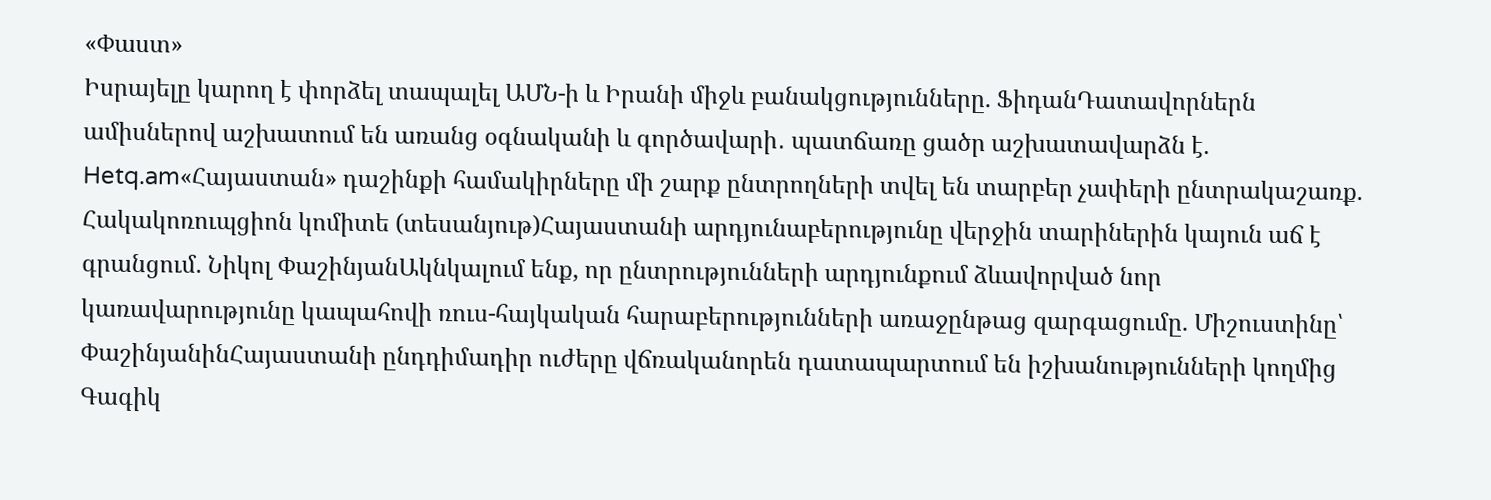«Փաստ»
Իսրայելը կարող է փորձել տապալել ԱՄՆ-ի և Իրանի միջև բանակցությունները. ՖիդանԴատավորներն ամիսներով աշխատում են առանց օգնականի և գործավարի․ պատճառը ցածր աշխատավարձն է. Hetq.am«Հայաստան» դաշինքի համակիրները մի շարք ընտրողների տվել են տարբեր չափերի ընտրակաշառք. Հակակոռուպցիոն կոմիտե (տեսանյութ)Հայաստանի արդյունաբերությունը վերջին տարիներին կայուն աճ է գրանցում. Նիկոլ ՓաշինյանԱկնկալում ենք, որ ընտրությունների արդյունքում ձևավորված նոր կառավարությունը կապահովի ռուս-հայկական հարաբերությունների առաջընթաց զարգացումը. Միշուստինը՝ ՓաշինյանինՀայաստանի ընդդիմադիր ուժերը վճռականորեն դատապարտում են իշխանությունների կողմից Գագիկ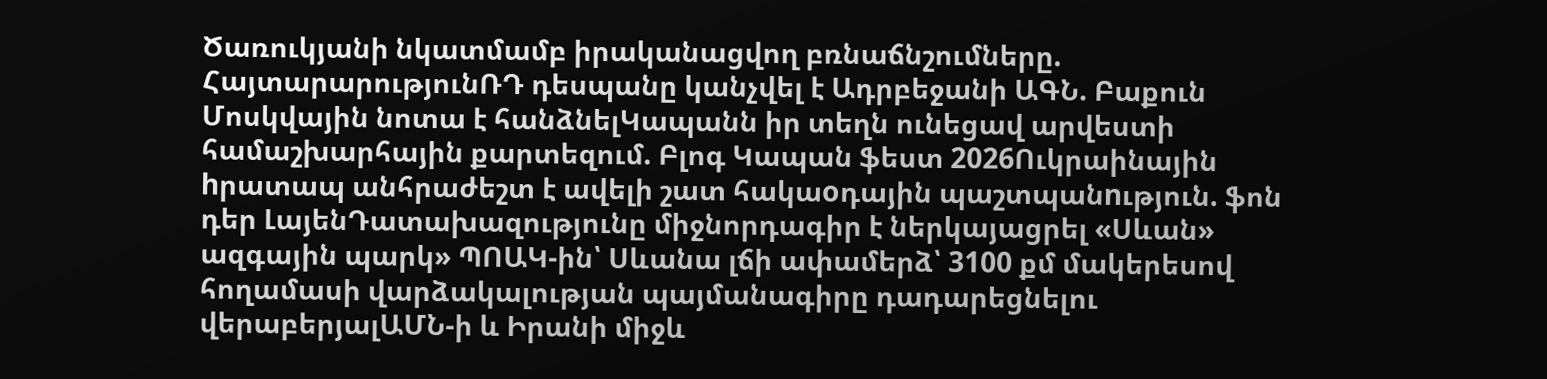Ծառուկյանի նկատմամբ իրականացվող բռնաճնշումները. ՀայտարարությունՌԴ դեսպանը կանչվել է Ադրբեջանի ԱԳՆ. Բաքուն Մոսկվային նոտա է հանձնելԿապանն իր տեղն ունեցավ արվեստի համաշխարհային քարտեզում. Բլոգ Կապան ֆեստ 2026Ուկրաինային hրատապ անհրաժեշտ է ավելի շատ հակաoդային պաշտպանnւթյուն. ֆոն դեր ԼայենԴատախազությունը միջնորդագիր է ներկայացրել «Սևան» ազգային պարկ» ՊՈԱԿ-ին՝ Սևանա լճի ափամերձ՝ 3100 քմ մակերեսով հողամասի վարձակալության պայմանագիրը դադարեցնելու վերաբերյալԱՄՆ-ի և Իրանի միջև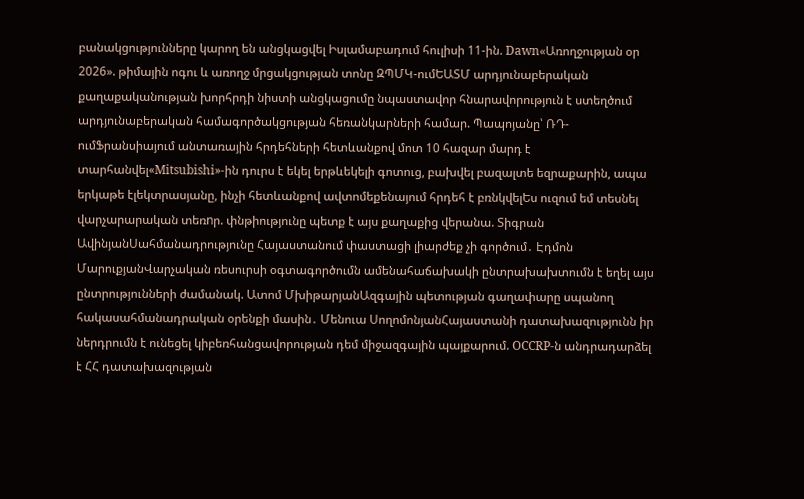բանակցությունները կարող են անցկացվել Իսլամաբադում հուլիսի 11-ին. Dawn«Առողջության օր 2026». թիմային ոգու և առողջ մրցակցության տոնը ԶՊՄԿ-ումԵԱՏՄ արդյունաբերական քաղաքականության խորհրդի նիստի անցկացումը նպաստավոր հնարավորություն է ստեղծում արդյունաբերական համագործակցության հեռանկարների համար. Պապոյանը՝ ՌԴ-ումՖրանսիայում անտառային հրդեհների հետևանքով մոտ 10 հազար մարդ է տարհանվել«Mitsubishi»-ին դուրս է եկել երթևեկելի գոտուց, բախվել բազալտե եզրաքարին, ապա երկաթե էլեկտրասյանը, ինչի հետևանքով ավտոմեքենայում հրդեհ է բռնկվելԵս ուզում եմ տեսնել վարչարարական տեռnր. փնթիությունը պետք է այս քաղաքից վերանա. Տիգրան ԱվինյանՍահմանադրությունը Հայաստանում փաստացի լիարժեք չի գործում․ Էդմոն ՄարուքյանՎարչական ռեսուրսի օգտագործումն ամենահաճախակի ընտրախախտումն է եղել այս ընտրությունների ժամանակ. Ատոմ ՄխիթարյանԱզգային պետության գաղափարը սպանող հակասահմանադրական օրենքի մասին․ Մենուա ՍողոմոնյանՀայաստանի դատախազությունն իր ներդրումն է ունեցել կիբեռհանցավորության դեմ միջազգային պայքարում. OCCRP-ն անդրադարձել է ՀՀ դատախազության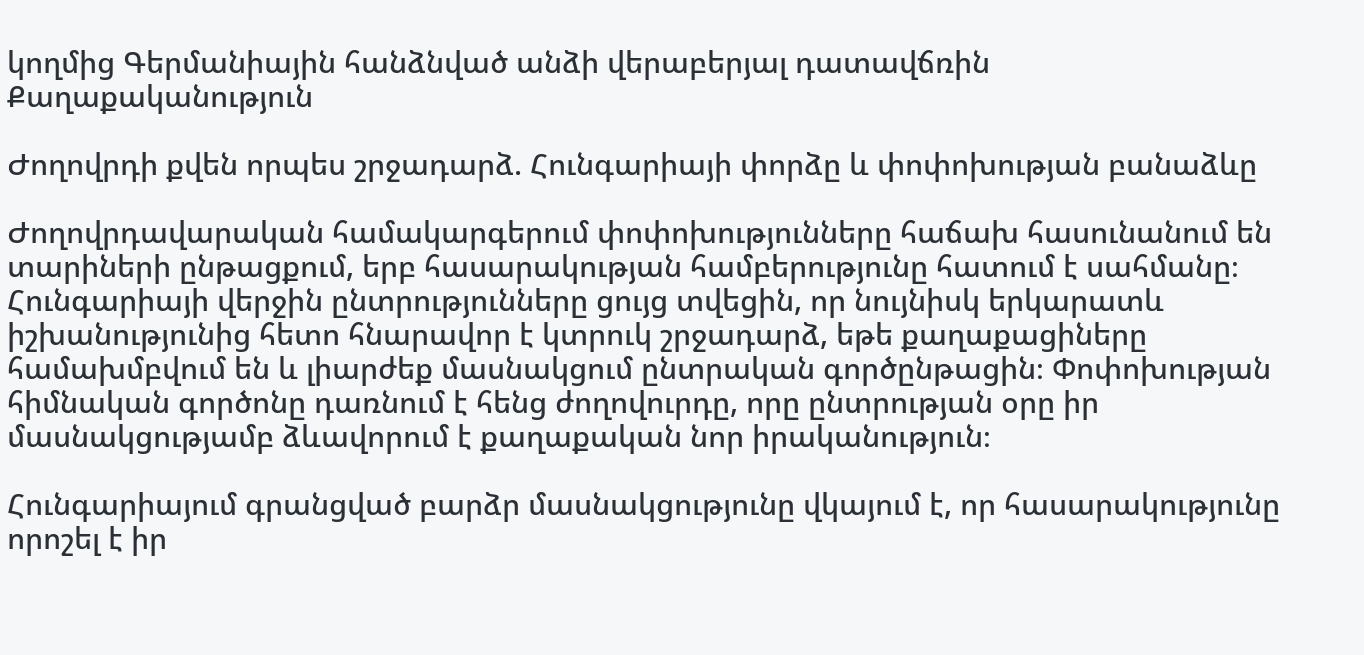կողմից Գերմանիային հանձնված անձի վերաբերյալ դատավճռին
Քաղաքականություն

Ժողովրդի քվեն որպես շրջադարձ. Հունգարիայի փորձը և փոփոխության բանաձևը

Ժողովրդավարական համակարգերում փոփոխությունները հաճախ հասունանում են տարիների ընթացքում, երբ հասարակության համբերությունը հատում է սահմանը։ Հունգարիայի վերջին ընտրությունները ցույց տվեցին, որ նույնիսկ երկարատև իշխանությունից հետո հնարավոր է կտրուկ շրջադարձ, եթե քաղաքացիները համախմբվում են և լիարժեք մասնակցում ընտրական գործընթացին։ Փոփոխության հիմնական գործոնը դառնում է հենց ժողովուրդը, որը ընտրության օրը իր մասնակցությամբ ձևավորում է քաղաքական նոր իրականություն։

Հունգարիայում գրանցված բարձր մասնակցությունը վկայում է, որ հասարակությունը որոշել է իր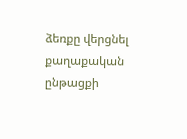ձեռքը վերցնել քաղաքական ընթացքի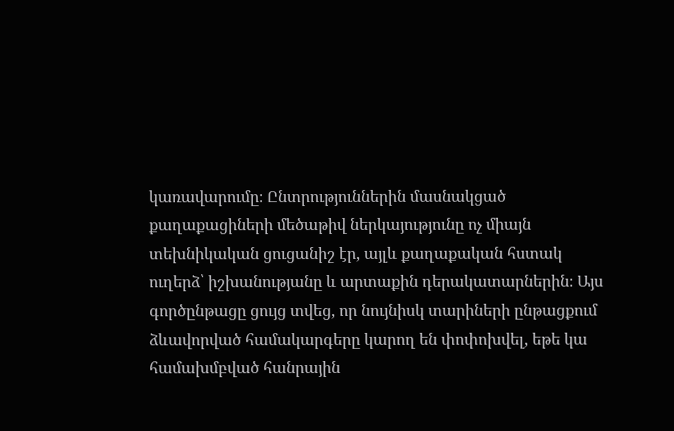կառավարումը։ Ընտրություններին մասնակցած քաղաքացիների մեծաթիվ ներկայությունը ոչ միայն տեխնիկական ցուցանիշ էր, այլև քաղաքական հստակ ուղերձ՝ իշխանությանը և արտաքին դերակատարներին։ Այս գործընթացը ցույց տվեց, որ նույնիսկ տարիների ընթացքում ձևավորված համակարգերը կարող են փոփոխվել, եթե կա համախմբված հանրային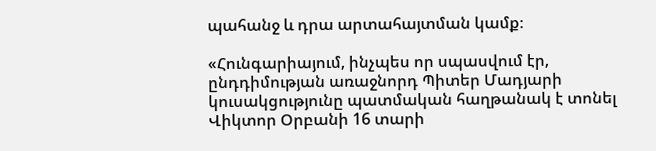պահանջ և դրա արտահայտման կամք։

«Հունգարիայում, ինչպես որ սպասվում էր, ընդդիմության առաջնորդ Պիտեր Մադյարի կուսակցությունը պատմական հաղթանակ է տոնել Վիկտոր Օրբանի 16 տարի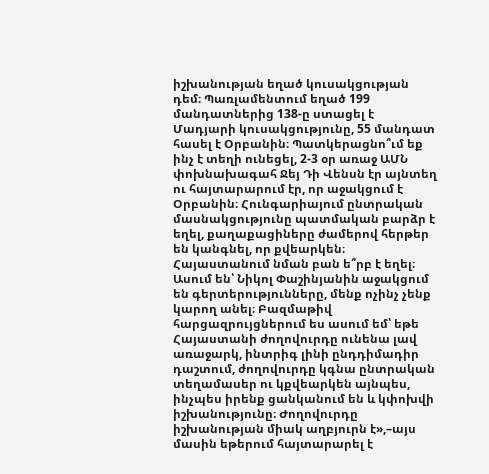իշխանության եղած կուսակցության դեմ։ Պառլամենտում եղած 199 մանդատներից 138-ը ստացել է Մադյարի կուսակցությունը, 55 մանդատ հասել է Օրբանին։ Պատկերացնո՞ւմ եք ինչ է տեղի ունեցել, 2-3 օր առաջ ԱՄՆ փոխնախագահ Ջեյ Դի Վենսն էր այնտեղ ու հայտարարում էր, որ աջակցում է Օրբանին։ Հունգարիայում ընտրական մասնակցությունը պատմական բարձր է եղել, քաղաքացիները ժամերով հերթեր են կանգնել, որ քվեարկեն։ Հայաստանում նման բան ե՞րբ է եղել։ Ասում են՝ Նիկոլ Փաշինյանին աջակցում են գերտերությունները, մենք ոչինչ չենք կարող անել։ Բազմաթիվ հարցազրույցներում ես ասում եմ՝ եթե Հայաստանի ժողովուրդը ունենա լավ առաջարկ, ինտրիգ լինի ընդդիմադիր դաշտում, ժողովուրդը կգնա ընտրական տեղամասեր ու կքվեարկեն այնպես, ինչպես իրենք ցանկանում են և կփոխվի իշխանությունը։ Ժողովուրդը իշխանության միակ աղբյուրն է»,–այս մասին եթերում հայտարարել է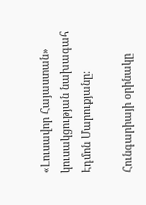«Լուսավոր Հայաստան» կուսակցության նախագահ Էդմոն Մարուքյանը։

Հունգարիայի օրինակը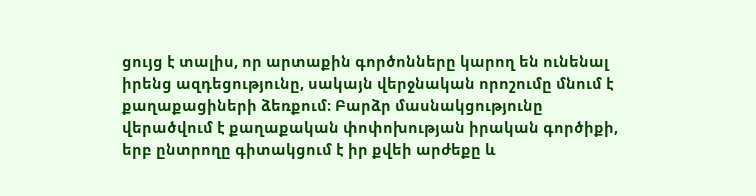ցույց է տալիս, որ արտաքին գործոնները կարող են ունենալ իրենց ազդեցությունը, սակայն վերջնական որոշումը մնում է քաղաքացիների ձեռքում։ Բարձր մասնակցությունը վերածվում է քաղաքական փոփոխության իրական գործիքի, երբ ընտրողը գիտակցում է իր քվեի արժեքը և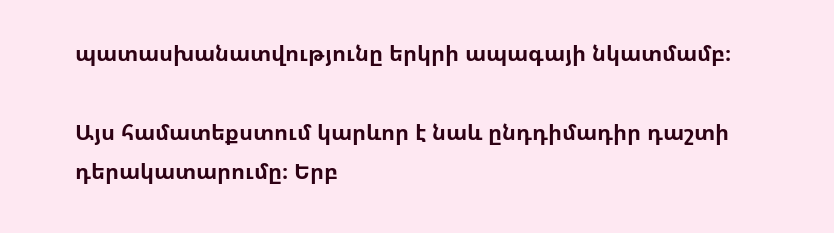պատասխանատվությունը երկրի ապագայի նկատմամբ։

Այս համատեքստում կարևոր է նաև ընդդիմադիր դաշտի դերակատարումը։ Երբ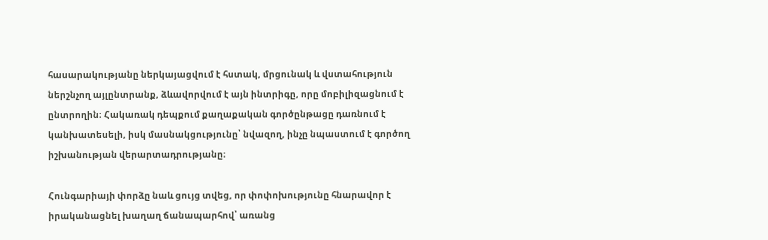հասարակությանը ներկայացվում է հստակ, մրցունակ և վստահություն ներշնչող այլընտրանք, ձևավորվում է այն ինտրիգը, որը մոբիլիզացնում է ընտրողին։ Հակառակ դեպքում քաղաքական գործընթացը դառնում է կանխատեսելի, իսկ մասնակցությունը՝ նվազող, ինչը նպաստում է գործող իշխանության վերարտադրությանը։

Հունգարիայի փորձը նաև ցույց տվեց, որ փոփոխությունը հնարավոր է իրականացնել խաղաղ ճանապարհով՝ առանց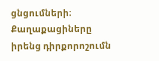ցնցումների։ Քաղաքացիները իրենց դիրքորոշումն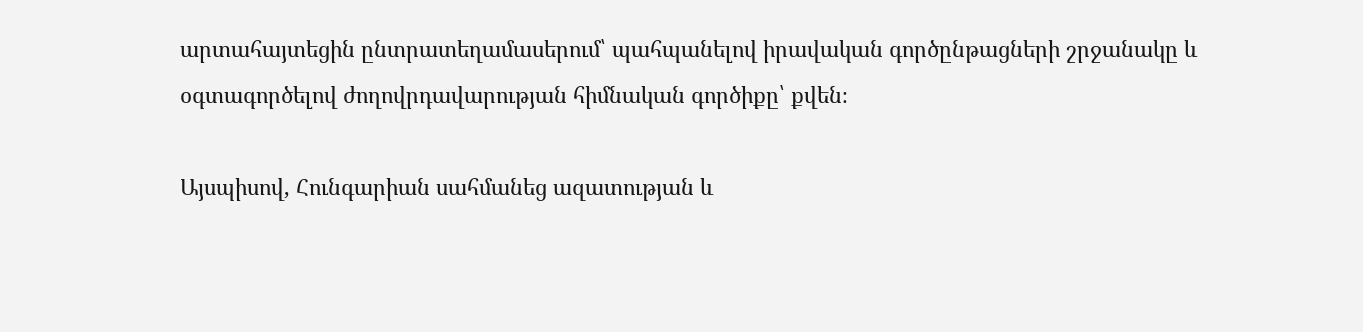արտահայտեցին ընտրատեղամասերում՝ պահպանելով իրավական գործընթացների շրջանակը և օգտագործելով ժողովրդավարության հիմնական գործիքը՝ քվեն։

Այսպիսով, Հունգարիան սահմանեց ազատության և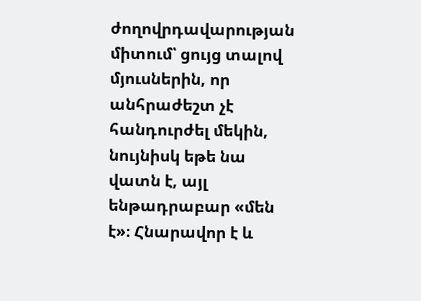ժողովրդավարության միտում՝ ցույց տալով մյուսներին, որ անհրաժեշտ չէ հանդուրժել մեկին, նույնիսկ եթե նա վատն է, այլ ենթադրաբար «մեն է»։ Հնարավոր է և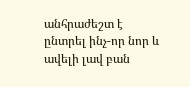անհրաժեշտ է ընտրել ինչ-որ նոր և ավելի լավ բան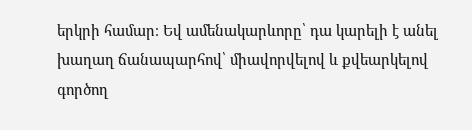երկրի համար։ Եվ ամենակարևորը՝ դա կարելի է անել խաղաղ ճանապարհով՝ միավորվելով և քվեարկելով գործող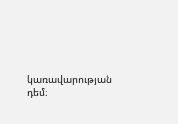կառավարության դեմ։